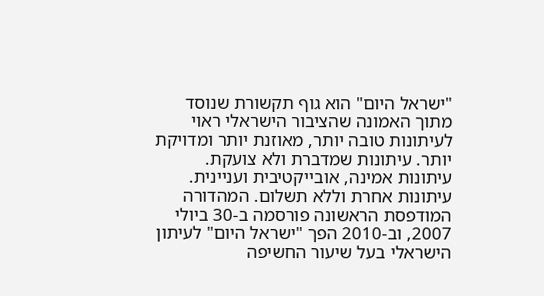"ישראל היום" הוא גוף תקשורת שנוסד מתוך האמונה שהציבור הישראלי ראוי לעיתונות טובה יותר, מאוזנת יותר ומדויקת יותר. עיתונות שמדברת ולא צועקת. עיתונות אמינה, אובייקטיבית ועניינית. עיתונות אחרת וללא תשלום. המהדורה המודפסת הראשונה פורסמה ב-30 ביולי 2007, וב-2010 הפך "ישראל היום" לעיתון הישראלי בעל שיעור החשיפה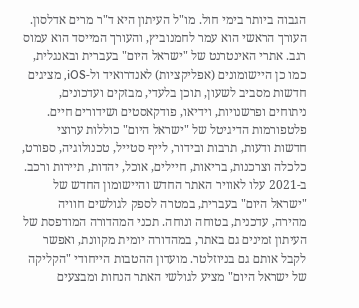הגבוה ביותר בימי חול. מו"ל העיתון היא ד"ר מרים אדלסון. העורך הראשי הוא עמר לחמנוביץ, והעורך המייסד הוא עמוס רגב. אתרי האינטרנט של "ישראל היום" בעברית ובאנגלית, כמו כן היישומונים (אפליקציות) לאנדרואיד ול-iOS, מציגים חדשות מסביב לשעון, תוכן בלעדי, מבזקים ועדכונים, ניתוחים ופרשנויות, וידיאו, פודקאסטים ושידורים חיים. פלטפורמות הדיגיטל של "ישראל היום" כוללות ערוצי חדשות ודעות, תרבות ובידור, לייף סטייל, טכנולוגיה, ספורט, כלכלה וצרכנות, בריאות, חיילים, אוכל, יהדות, תיירות ורכב. ב-2021 עלו לאוויר האתר החדש והיישומון החדש של "ישראל היום" בעברית, במטרה לספק לגולשים חוויה מהירה, עדכנית, בטוחה ונוחה. תכני המהדורה המודפסת של העיתון זמינים גם באתר, במהדורה יומית מקוונת, ואפשר לקבל אותם גם בניוזלטר. מועדון ההטבות הייחודי "הקליקה של ישראל היום" מציע לגולשי האתר הנחות ומבצעים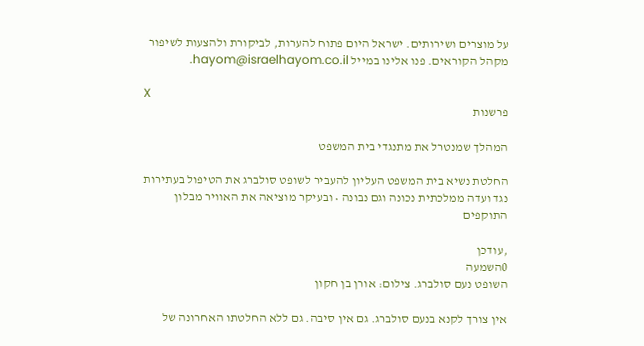על מוצרים ושירותים. ישראל היום פתוח להערות, לביקורת ולהצעות לשיפור מקהל הקוראים. פנו אלינו במייל hayom@israelhayom.co.il.

X
פרשנות

המהלך שמנטרל את מתנגדי בית המשפט

החלטת נשיא בית המשפט העליון להעביר לשופט סולברג את הטיפול בעתירות נגד ועדה ממלכתית נכונה וגם נבונה • ובעיקר מוציאה את האוויר מבלון התוקפים

,עודכן
0השמעה
השופט נעם סולברג. צילום: אורן בן חקון

אין צורך לקנא בנעם סולברג. גם אין סיבה. גם ללא החלטתו האחרונה של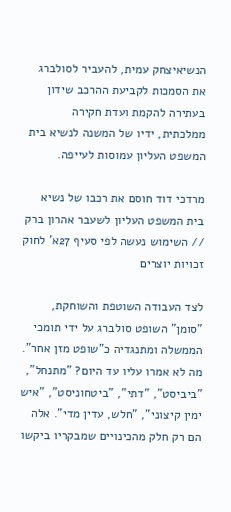הנשיאיצחק עמית, להעביר לסולברג את הסמכות לקביעת ההרכב שידון בעתירה להקמת ועדת חקירה ממלכתית, ידיו של המשנה לנשיא בית המשפט העליון עמוסות לעייפה.

מרדכי דוד חוסם את רכבו של נשיא בית המשפט העליון לשעבר אהרון ברק // השימוש נעשה לפי סעיף 27א' לחוק זכויות יוצרים

לצד העבודה השוטפת והשוחקת, "סומן" השופט סולברג על ידי תומכי הממשלה ומתנגדיה כ"שופט מזן אחר". מה לא אמרו עליו עד היום? "מתנחל", "ביביסט", "דתי", "ביטחוניסט", "איש ימין קיצוני", "חלש, עדין מדי". אלה הם רק חלק מהכינויים שמבקריו ביקשו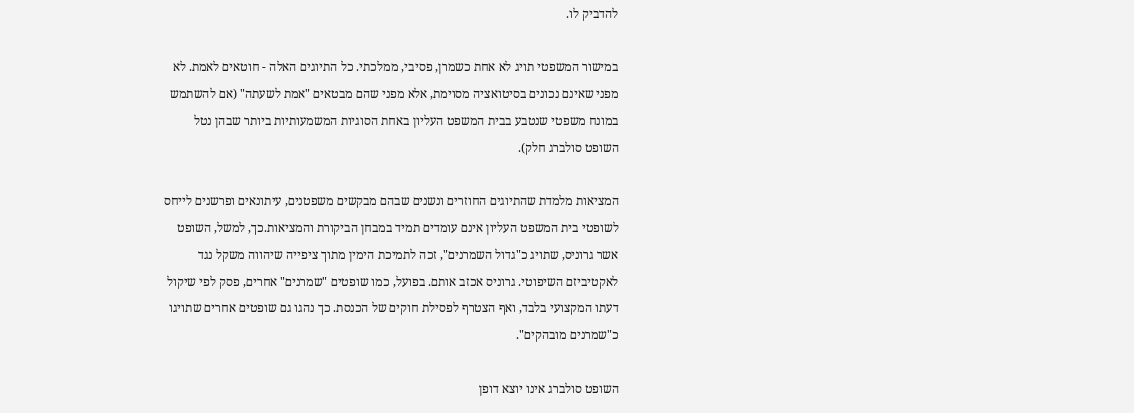להדביק לו.

במישור המשפטי תויג לא אחת כשמרן, פסיבי, ממלכתי. כל התיוגים האלה - חוטאים לאמת. לא מפני שאינם נכונים בסיטואציה מסוימת, אלא מפני שהם מבטאים "אמת לשעתה" (אם להשתמש במונח משפטי שנטבע בבית המשפט העליון באחת הסוגיות המשמעותיות ביותר שבהן נטל השופט סולברג חלק).

המציאות מלמדת שהתיוגים החוזרים ונשנים שבהם מבקשים משפטנים, עיתונאים ופרשנים לייחס לשופטי בית המשפט העליון אינם עומדים תמיד במבחן הביקורת והמציאות.כך, למשל, השופט אשר גרוניס, שתויג כ"גדול השמרנים", זכה לתמיכת הימין מתוך ציפייה שיהווה משקל נגד לאקטיביזם השיפוטי. גרוניס אכזב אותם. בפועל, כמו שופטים "שמרנים" אחרים, פסק לפי שיקול דעתו המקצועי בלבד, ואף הצטרף לפסילת חוקים של הכנסת. כך נהגו גם שופטים אחרים שתויגו כ"שמרנים מובהקים".

השופט סולברג אינו יוצא דופן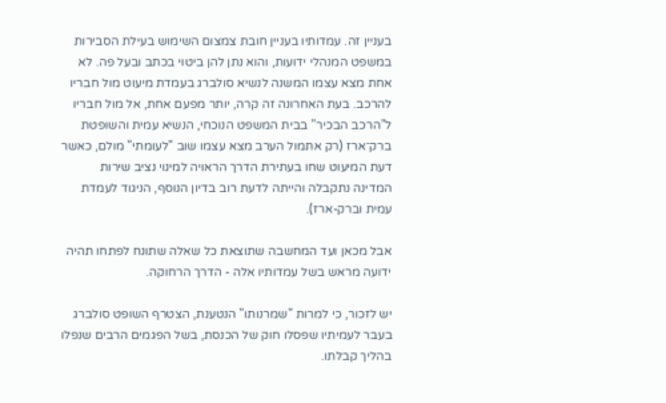בעניין זה. עמדותיו בעניין חובת צמצום השימוש בעילת הסבירות במשפט המנהלי ידועות, והוא נתן להן ביטוי בכתב ובעל פה. לא אחת מצא עצמו המשנה לנשיא סולברג בעמדת מיעוט מול חבריו להרכב. בעת האחרונה זה קרה, יותר מפעם אחת, אל מול חבריו ל"הרכב הבכיר" בבית המשפט הנוכחי, הנשיא עמית והשופטת ברק־ארז (רק אתמול הערב מצא עצמו שוב "לעומתי" מולם, כאשר דעת המיעוט שחו בעתירת הדרך הראויה למינוי נציב שירות המדינה נתקבלה והייתה לדעת רוב בדיון הנוסף, הניגוד לעמדת עמית וברק-ארז).

אבל מכאן ועד המחשבה שתוצאת כל שאלה שתונח לפתחו תהיה ידועה מראש בשל עמדותיו אלה - הדרך הרחוקה.

יש לזכור, כי למרות "שמרנותו" הנטענת, הצטרף השופט סולברג בעבר לעמיתיו שפסלו חוק של הכנסת, בשל הפגמים הרבים שנפלו בהליך קבלתו.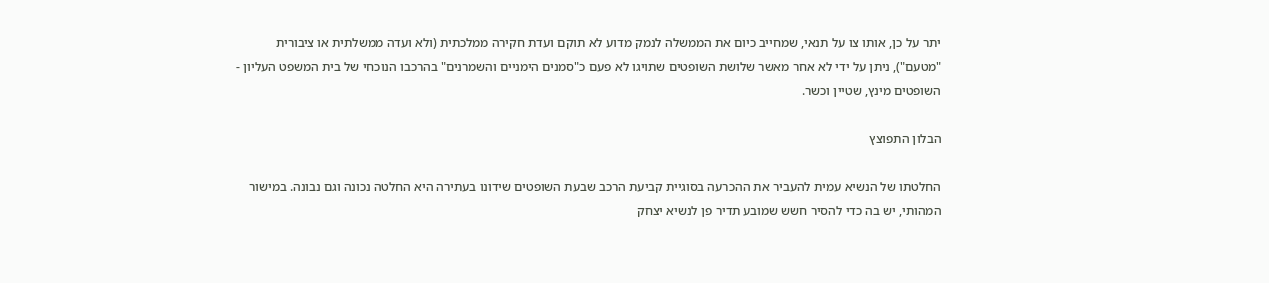יתר על כן, אותו צו על תנאי, שמחייב כיום את הממשלה לנמק מדוע לא תוקם ועדת חקירה ממלכתית (ולא ועדה ממשלתית או ציבורית "מטעם"), ניתן על ידי לא אחר מאשר שלושת השופטים שתויגו לא פעם כ"סמנים הימניים והשמרנים" בהרכבו הנוכחי של בית המשפט העליון - השופטים מינץ, שטיין וכשר.

הבלון התפוצץ

החלטתו של הנשיא עמית להעביר את ההכרעה בסוגיית קביעת הרכב שבעת השופטים שידונו בעתירה היא החלטה נכונה וגם נבונה. במישור המהותי, יש בה כדי להסיר חשש שמובע תדיר פן לנשיא יצחק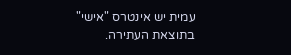עמית יש אינטרס "אישי" בתוצאת העתירה.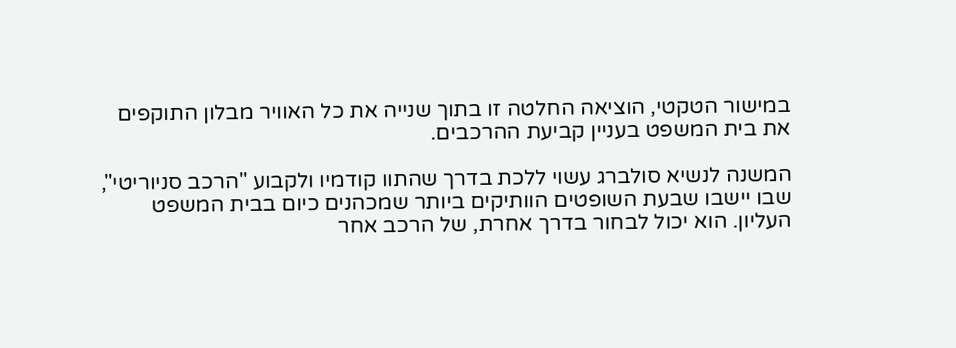במישור הטקטי, הוציאה החלטה זו בתוך שנייה את כל האוויר מבלון התוקפים את בית המשפט בעניין קביעת ההרכבים.

המשנה לנשיא סולברג עשוי ללכת בדרך שהתוו קודמיו ולקבוע "הרכב סניוריטי", שבו יישבו שבעת השופטים הוותיקים ביותר שמכהנים כיום בבית המשפט העליון. הוא יכול לבחור בדרך אחרת, של הרכב אחר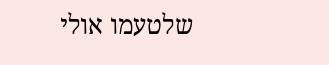שלטעמו אולי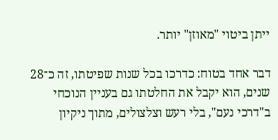ייתן ביטוי "מאוזן" יותר.

דבר אחד בטוח: כדרכו בכל שנות שפיטתו, זה כ־28 שנים, הוא יקבל את החלטתו גם בעניין הנוכחי ב"דרכי נעם", בלי רעש וצלצולים, מתוך ניקיון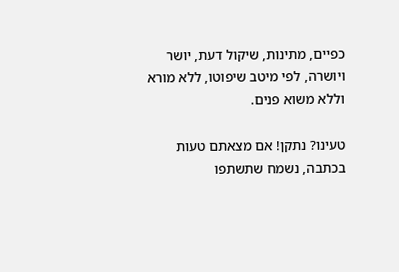כפיים, מתינות, שיקול דעת, יושר ויושרה, לפי מיטב שיפוטו, ללא מורא וללא משוא פנים.

טעינו? נתקן! אם מצאתם טעות בכתבה, נשמח שתשתפו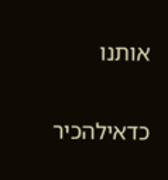אותנו

כדאילהכיר